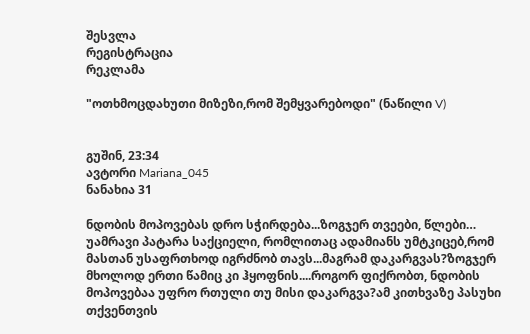შესვლა
რეგისტრაცია
რეკლამა

"ოთხმოცდახუთი მიზეზი,რომ შემყვარებოდი" (ნაწილი V)


გუშინ, 23:34
ავტორი Mariana_045
ნანახია 31

ნდობის მოპოვებას დრო სჭირდება...ზოგჯერ თვეები, წლები… უამრავი პატარა საქციელი, რომლითაც ადამიანს უმტკიცებ,რომ მასთან უსაფრთხოდ იგრძნობ თავს...მაგრამ დაკარგვას?ზოგჯერ მხოლოდ ერთი წამიც კი ჰყოფნის....როგორ ფიქრობთ, ნდობის მოპოვებაა უფრო რთული თუ მისი დაკარგვა?ამ კითხვაზე პასუხი თქვენთვის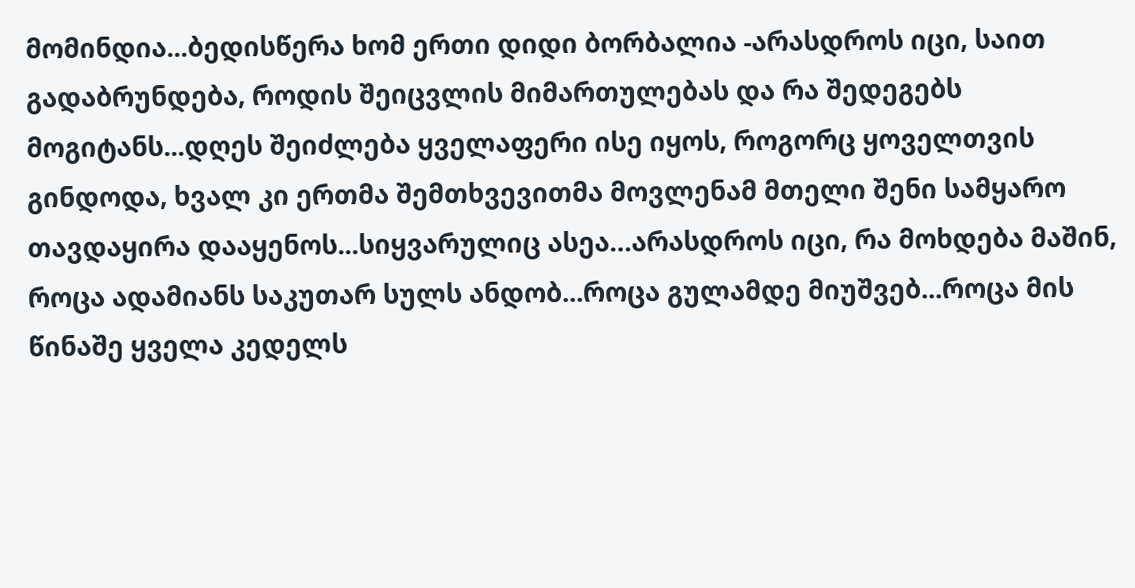მომინდია...ბედისწერა ხომ ერთი დიდი ბორბალია -არასდროს იცი, საით გადაბრუნდება, როდის შეიცვლის მიმართულებას და რა შედეგებს მოგიტანს...დღეს შეიძლება ყველაფერი ისე იყოს, როგორც ყოველთვის გინდოდა, ხვალ კი ერთმა შემთხვევითმა მოვლენამ მთელი შენი სამყარო თავდაყირა დააყენოს...სიყვარულიც ასეა…არასდროს იცი, რა მოხდება მაშინ, როცა ადამიანს საკუთარ სულს ანდობ...როცა გულამდე მიუშვებ...როცა მის წინაშე ყველა კედელს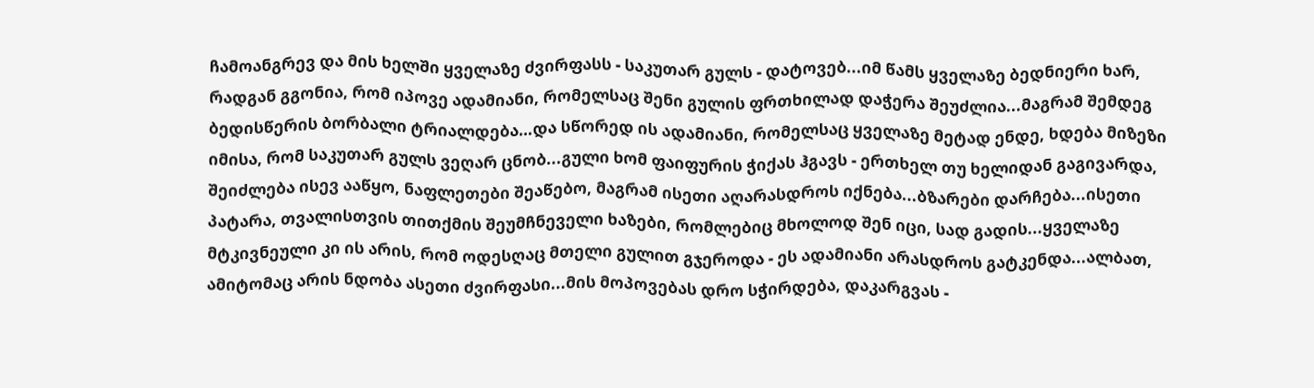ჩამოანგრევ და მის ხელში ყველაზე ძვირფასს - საკუთარ გულს - დატოვებ...იმ წამს ყველაზე ბედნიერი ხარ, რადგან გგონია, რომ იპოვე ადამიანი, რომელსაც შენი გულის ფრთხილად დაჭერა შეუძლია...მაგრამ შემდეგ ბედისწერის ბორბალი ტრიალდება…და სწორედ ის ადამიანი, რომელსაც ყველაზე მეტად ენდე, ხდება მიზეზი იმისა, რომ საკუთარ გულს ვეღარ ცნობ...გული ხომ ფაიფურის ჭიქას ჰგავს - ერთხელ თუ ხელიდან გაგივარდა, შეიძლება ისევ ააწყო, ნაფლეთები შეაწებო, მაგრამ ისეთი აღარასდროს იქნება...ბზარები დარჩება...ისეთი პატარა, თვალისთვის თითქმის შეუმჩნეველი ხაზები, რომლებიც მხოლოდ შენ იცი, სად გადის...ყველაზე მტკივნეული კი ის არის, რომ ოდესღაც მთელი გულით გჯეროდა - ეს ადამიანი არასდროს გატკენდა...ალბათ, ამიტომაც არის ნდობა ასეთი ძვირფასი...მის მოპოვებას დრო სჭირდება, დაკარგვას -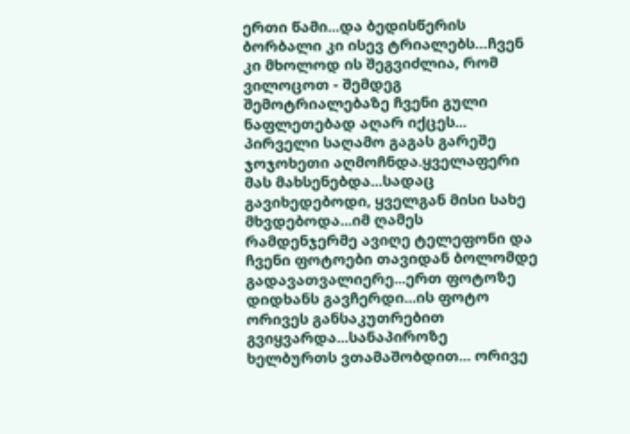ერთი წამი...და ბედისწერის ბორბალი კი ისევ ტრიალებს…ჩვენ კი მხოლოდ ის შეგვიძლია, რომ ვილოცოთ - შემდეგ შემოტრიალებაზე ჩვენი გული ნაფლეთებად აღარ იქცეს...
პირველი საღამო გაგას გარეშე ჯოჯოხეთი აღმოჩნდა.ყველაფერი მას მახსენებდა...სადაც გავიხედებოდი, ყველგან მისი სახე მხვდებოდა...იმ ღამეს რამდენჯერმე ავიღე ტელეფონი და ჩვენი ფოტოები თავიდან ბოლომდე გადავათვალიერე...ერთ ფოტოზე დიდხანს გავჩერდი...ის ფოტო ორივეს განსაკუთრებით გვიყვარდა...სანაპიროზე ხელბურთს ვთამაშობდით... ორივე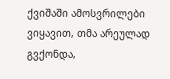ქვიშაში ამოსვრილები ვიყავით, თმა არეულად გვქონდა,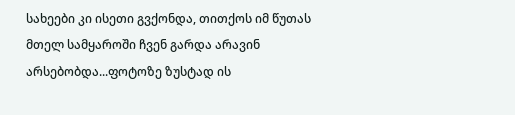სახეები კი ისეთი გვქონდა, თითქოს იმ წუთას მთელ სამყაროში ჩვენ გარდა არავინ არსებობდა...ფოტოზე ზუსტად ის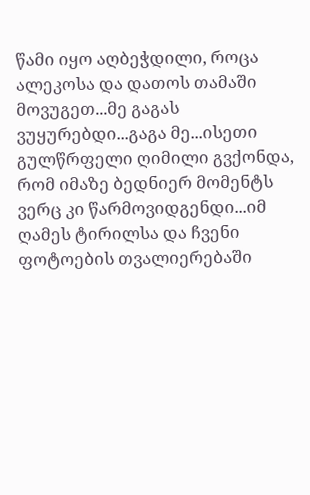წამი იყო აღბეჭდილი, როცა ალეკოსა და დათოს თამაში მოვუგეთ...მე გაგას ვუყურებდი...გაგა მე...ისეთი გულწრფელი ღიმილი გვქონდა, რომ იმაზე ბედნიერ მომენტს ვერც კი წარმოვიდგენდი...იმ ღამეს ტირილსა და ჩვენი ფოტოების თვალიერებაში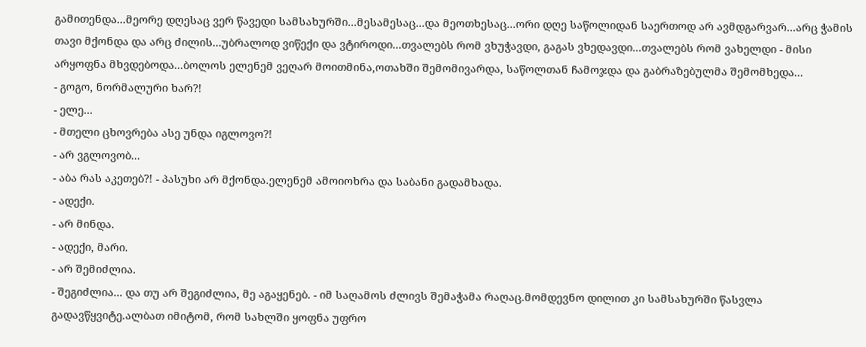გამითენდა...მეორე დღესაც ვერ წავედი სამსახურში...მესამესაც...და მეოთხესაც...ორი დღე საწოლიდან საერთოდ არ ავმდგარვარ...არც ჭამის თავი მქონდა და არც ძილის...უბრალოდ ვიწექი და ვტიროდი...თვალებს რომ ვხუჭავდი, გაგას ვხედავდი...თვალებს რომ ვახელდი - მისი არყოფნა მხვდებოდა...ბოლოს ელენემ ვეღარ მოითმინა,ოთახში შემომივარდა, საწოლთან ჩამოჯდა და გაბრაზებულმა შემომხედა...
- გოგო, ნორმალური ხარ?!
- ელე...
- მთელი ცხოვრება ასე უნდა იგლოვო?!
- არ ვგლოვობ...
- აბა რას აკეთებ?! - პასუხი არ მქონდა.ელენემ ამოიოხრა და საბანი გადამხადა.
- ადექი.
- არ მინდა.
- ადექი, მარი.
- არ შემიძლია.
- შეგიძლია... და თუ არ შეგიძლია, მე აგაყენებ. - იმ საღამოს ძლივს შემაჭამა რაღაც.მომდევნო დილით კი სამსახურში წასვლა გადავწყვიტე.ალბათ იმიტომ, რომ სახლში ყოფნა უფრო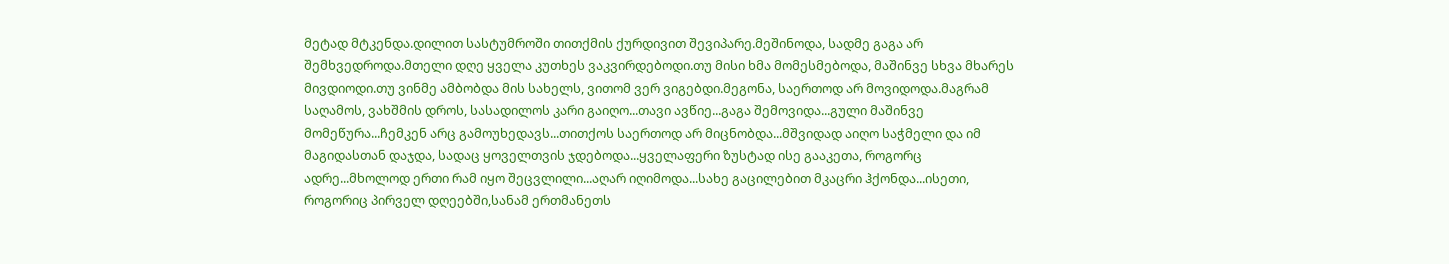მეტად მტკენდა.დილით სასტუმროში თითქმის ქურდივით შევიპარე.მეშინოდა, სადმე გაგა არ შემხვედროდა.მთელი დღე ყველა კუთხეს ვაკვირდებოდი.თუ მისი ხმა მომესმებოდა, მაშინვე სხვა მხარეს მივდიოდი.თუ ვინმე ამბობდა მის სახელს, ვითომ ვერ ვიგებდი.მეგონა, საერთოდ არ მოვიდოდა.მაგრამ საღამოს, ვახშმის დროს, სასადილოს კარი გაიღო...თავი ავწიე...გაგა შემოვიდა...გული მაშინვე მომეწურა...ჩემკენ არც გამოუხედავს...თითქოს საერთოდ არ მიცნობდა...მშვიდად აიღო საჭმელი და იმ მაგიდასთან დაჯდა, სადაც ყოველთვის ჯდებოდა...ყველაფერი ზუსტად ისე გააკეთა, როგორც ადრე...მხოლოდ ერთი რამ იყო შეცვლილი...აღარ იღიმოდა...სახე გაცილებით მკაცრი ჰქონდა...ისეთი, როგორიც პირველ დღეებში,სანამ ერთმანეთს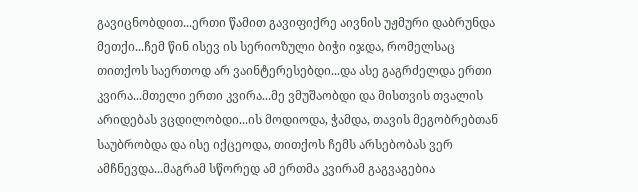გავიცნობდით...ერთი წამით გავიფიქრე აივნის უჟმური დაბრუნდა მეთქი...ჩემ წინ ისევ ის სერიოზული ბიჭი იჯდა, რომელსაც თითქოს საერთოდ არ ვაინტერესებდი...და ასე გაგრძელდა ერთი კვირა...მთელი ერთი კვირა...მე ვმუშაობდი და მისთვის თვალის არიდებას ვცდილობდი...ის მოდიოდა, ჭამდა, თავის მეგობრებთან საუბრობდა და ისე იქცეოდა, თითქოს ჩემს არსებობას ვერ ამჩნევდა...მაგრამ სწორედ ამ ერთმა კვირამ გაგვაგებია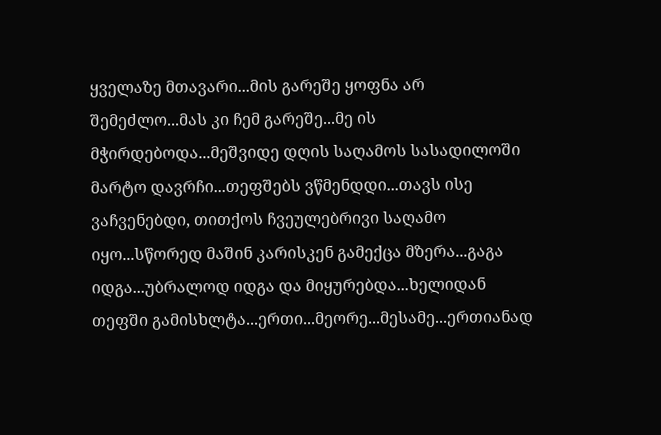ყველაზე მთავარი...მის გარეშე ყოფნა არ შემეძლო...მას კი ჩემ გარეშე...მე ის მჭირდებოდა...მეშვიდე დღის საღამოს სასადილოში მარტო დავრჩი...თეფშებს ვწმენდდი...თავს ისე ვაჩვენებდი, თითქოს ჩვეულებრივი საღამო იყო...სწორედ მაშინ კარისკენ გამექცა მზერა...გაგა იდგა...უბრალოდ იდგა და მიყურებდა...ხელიდან თეფში გამისხლტა...ერთი...მეორე...მესამე...ერთიანად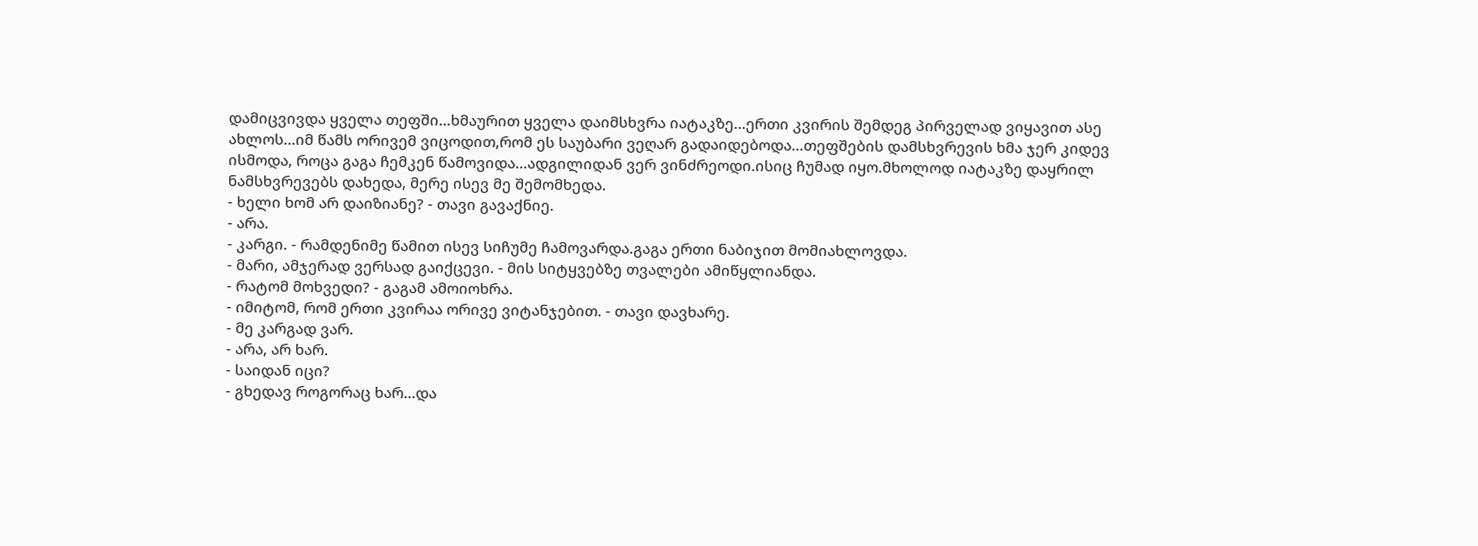დამიცვივდა ყველა თეფში...ხმაურით ყველა დაიმსხვრა იატაკზე...ერთი კვირის შემდეგ პირველად ვიყავით ასე ახლოს...იმ წამს ორივემ ვიცოდით,რომ ეს საუბარი ვეღარ გადაიდებოდა...თეფშების დამსხვრევის ხმა ჯერ კიდევ ისმოდა, როცა გაგა ჩემკენ წამოვიდა...ადგილიდან ვერ ვინძრეოდი.ისიც ჩუმად იყო.მხოლოდ იატაკზე დაყრილ ნამსხვრევებს დახედა, მერე ისევ მე შემომხედა.
- ხელი ხომ არ დაიზიანე? - თავი გავაქნიე.
- არა.
- კარგი. - რამდენიმე წამით ისევ სიჩუმე ჩამოვარდა.გაგა ერთი ნაბიჯით მომიახლოვდა.
- მარი, ამჯერად ვერსად გაიქცევი. - მის სიტყვებზე თვალები ამიწყლიანდა.
- რატომ მოხვედი? - გაგამ ამოიოხრა.
- იმიტომ, რომ ერთი კვირაა ორივე ვიტანჯებით. - თავი დავხარე.
- მე კარგად ვარ.
- არა, არ ხარ.
- საიდან იცი?
- გხედავ როგორაც ხარ...და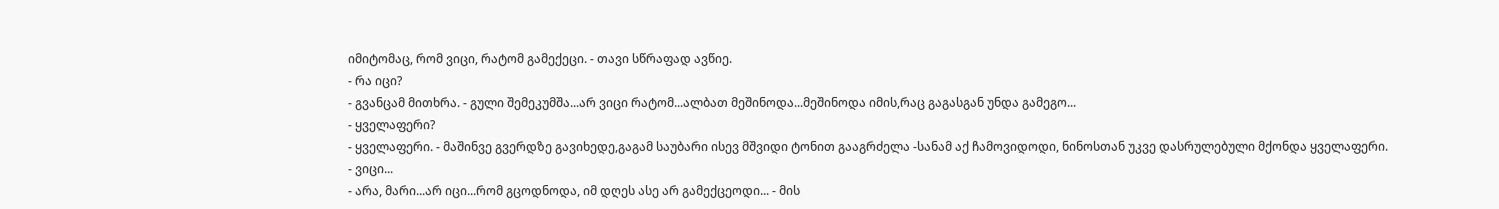იმიტომაც, რომ ვიცი, რატომ გამექეცი. - თავი სწრაფად ავწიე.
- რა იცი?
- გვანცამ მითხრა. - გული შემეკუმშა...არ ვიცი რატომ...ალბათ მეშინოდა...მეშინოდა იმის,რაც გაგასგან უნდა გამეგო...
- ყველაფერი?
- ყველაფერი. - მაშინვე გვერდზე გავიხედე,გაგამ საუბარი ისევ მშვიდი ტონით გააგრძელა -სანამ აქ ჩამოვიდოდი, ნინოსთან უკვე დასრულებული მქონდა ყველაფერი.
- ვიცი...
- არა, მარი...არ იცი...რომ გცოდნოდა, იმ დღეს ასე არ გამექცეოდი... - მის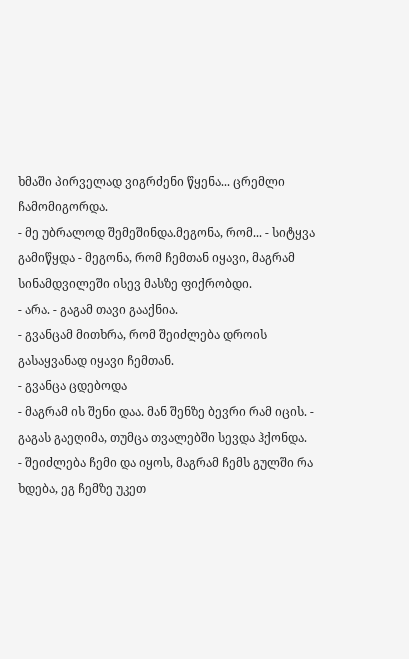ხმაში პირველად ვიგრძენი წყენა... ცრემლი ჩამომიგორდა.
- მე უბრალოდ შემეშინდა.მეგონა, რომ... - სიტყვა გამიწყდა - მეგონა, რომ ჩემთან იყავი, მაგრამ სინამდვილეში ისევ მასზე ფიქრობდი.
- არა. - გაგამ თავი გააქნია.
- გვანცამ მითხრა, რომ შეიძლება დროის გასაყვანად იყავი ჩემთან.
- გვანცა ცდებოდა
- მაგრამ ის შენი დაა. მან შენზე ბევრი რამ იცის. - გაგას გაეღიმა, თუმცა თვალებში სევდა ჰქონდა.
- შეიძლება ჩემი და იყოს, მაგრამ ჩემს გულში რა ხდება, ეგ ჩემზე უკეთ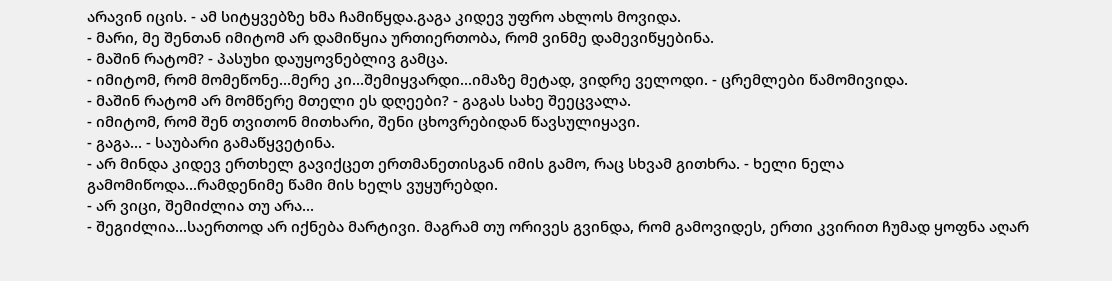არავინ იცის. - ამ სიტყვებზე ხმა ჩამიწყდა.გაგა კიდევ უფრო ახლოს მოვიდა.
- მარი, მე შენთან იმიტომ არ დამიწყია ურთიერთობა, რომ ვინმე დამევიწყებინა.
- მაშინ რატომ? - პასუხი დაუყოვნებლივ გამცა.
- იმიტომ, რომ მომეწონე...მერე კი...შემიყვარდი...იმაზე მეტად, ვიდრე ველოდი. - ცრემლები წამომივიდა.
- მაშინ რატომ არ მომწერე მთელი ეს დღეები? - გაგას სახე შეეცვალა.
- იმიტომ, რომ შენ თვითონ მითხარი, შენი ცხოვრებიდან წავსულიყავი.
- გაგა... - საუბარი გამაწყვეტინა.
- არ მინდა კიდევ ერთხელ გავიქცეთ ერთმანეთისგან იმის გამო, რაც სხვამ გითხრა. - ხელი ნელა გამომიწოდა...რამდენიმე წამი მის ხელს ვუყურებდი.
- არ ვიცი, შემიძლია თუ არა...
- შეგიძლია...საერთოდ არ იქნება მარტივი. მაგრამ თუ ორივეს გვინდა, რომ გამოვიდეს, ერთი კვირით ჩუმად ყოფნა აღარ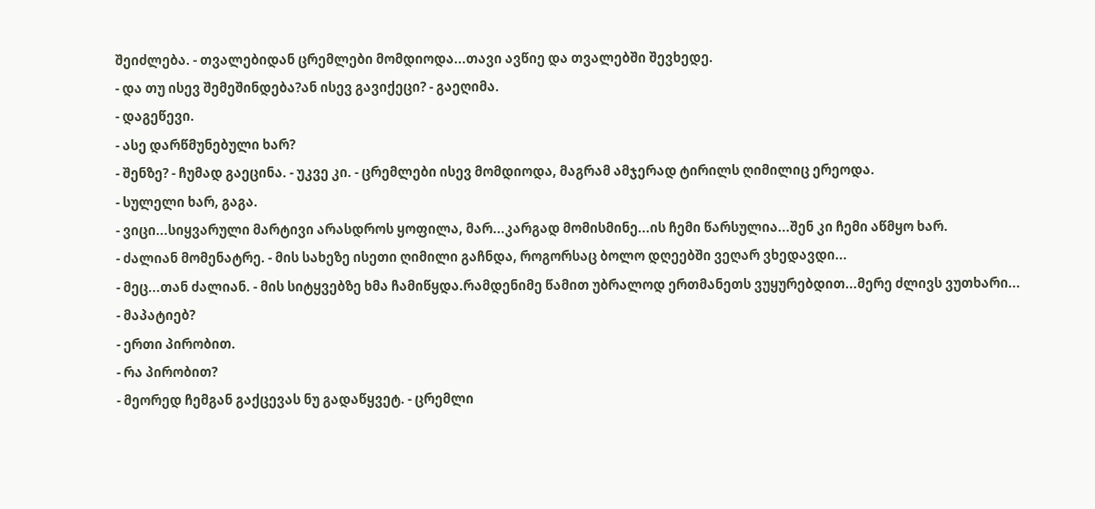შეიძლება. - თვალებიდან ცრემლები მომდიოდა...თავი ავწიე და თვალებში შევხედე.
- და თუ ისევ შემეშინდება?ან ისევ გავიქეცი? - გაეღიმა.
- დაგეწევი.
- ასე დარწმუნებული ხარ?
- შენზე? - ჩუმად გაეცინა. - უკვე კი. - ცრემლები ისევ მომდიოდა, მაგრამ ამჯერად ტირილს ღიმილიც ერეოდა.
- სულელი ხარ, გაგა.
- ვიცი...სიყვარული მარტივი არასდროს ყოფილა, მარ...კარგად მომისმინე...ის ჩემი წარსულია...შენ კი ჩემი აწმყო ხარ.
- ძალიან მომენატრე. - მის სახეზე ისეთი ღიმილი გაჩნდა, როგორსაც ბოლო დღეებში ვეღარ ვხედავდი...
- მეც...თან ძალიან. - მის სიტყვებზე ხმა ჩამიწყდა.რამდენიმე წამით უბრალოდ ერთმანეთს ვუყურებდით...მერე ძლივს ვუთხარი...
- მაპატიებ?
- ერთი პირობით.
- რა პირობით?
- მეორედ ჩემგან გაქცევას ნუ გადაწყვეტ. - ცრემლი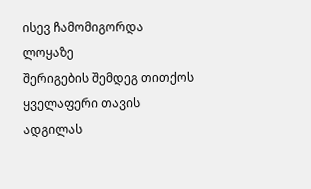ისევ ჩამომიგორდა ლოყაზე
შერიგების შემდეგ თითქოს ყველაფერი თავის ადგილას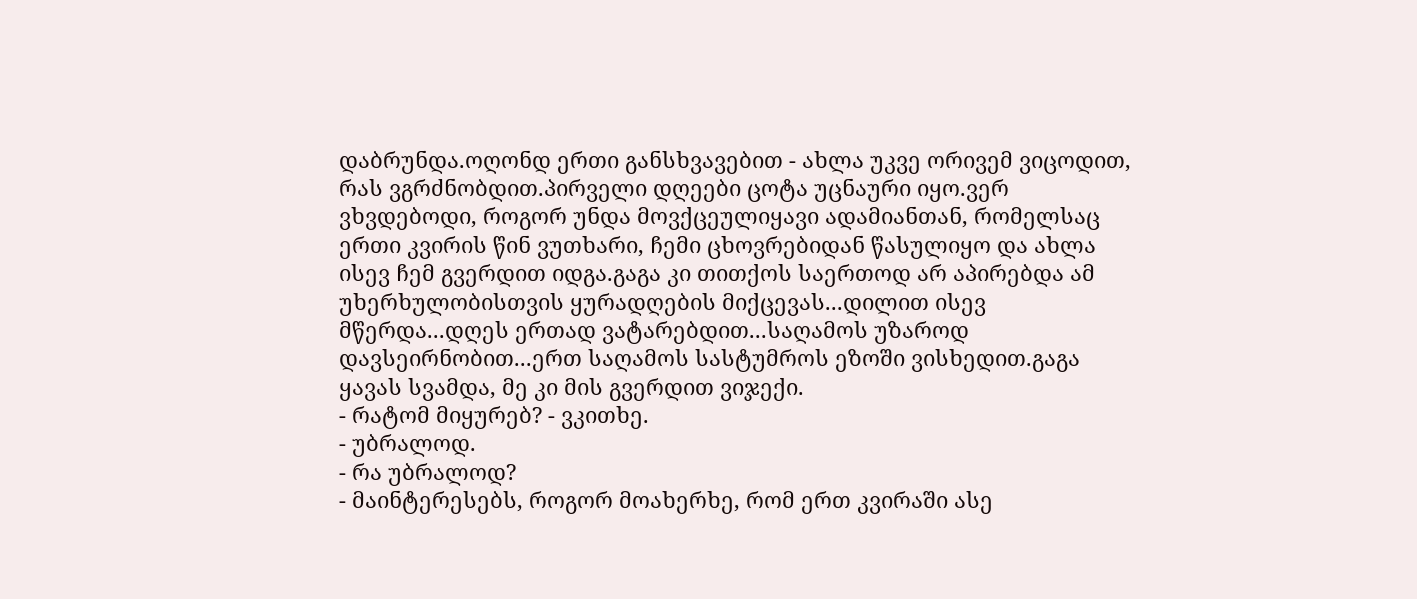დაბრუნდა.ოღონდ ერთი განსხვავებით - ახლა უკვე ორივემ ვიცოდით, რას ვგრძნობდით.პირველი დღეები ცოტა უცნაური იყო.ვერ ვხვდებოდი, როგორ უნდა მოვქცეულიყავი ადამიანთან, რომელსაც ერთი კვირის წინ ვუთხარი, ჩემი ცხოვრებიდან წასულიყო და ახლა ისევ ჩემ გვერდით იდგა.გაგა კი თითქოს საერთოდ არ აპირებდა ამ უხერხულობისთვის ყურადღების მიქცევას...დილით ისევ მწერდა...დღეს ერთად ვატარებდით...საღამოს უზაროდ დავსეირნობით...ერთ საღამოს სასტუმროს ეზოში ვისხედით.გაგა ყავას სვამდა, მე კი მის გვერდით ვიჯექი.
- რატომ მიყურებ? - ვკითხე.
- უბრალოდ.
- რა უბრალოდ?
- მაინტერესებს, როგორ მოახერხე, რომ ერთ კვირაში ასე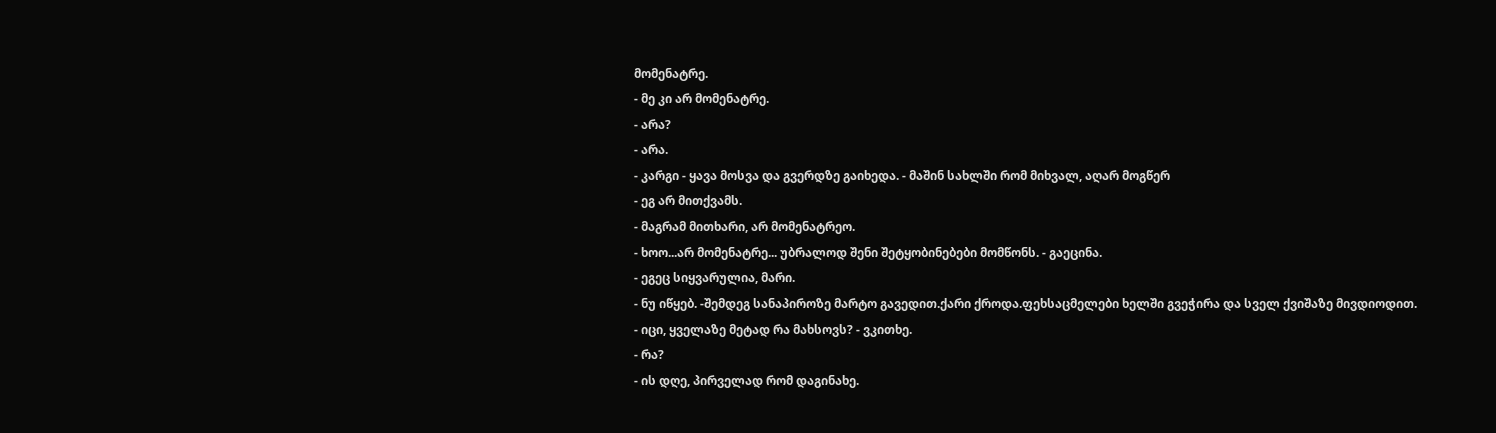მომენატრე.
- მე კი არ მომენატრე.
- არა?
- არა.
- კარგი - ყავა მოსვა და გვერდზე გაიხედა. - მაშინ სახლში რომ მიხვალ, აღარ მოგწერ
- ეგ არ მითქვამს.
- მაგრამ მითხარი, არ მომენატრეო.
- ხოო...არ მომენატრე... უბრალოდ შენი შეტყობინებები მომწონს. - გაეცინა.
- ეგეც სიყვარულია, მარი.
- ნუ იწყებ. -შემდეგ სანაპიროზე მარტო გავედით.ქარი ქროდა.ფეხსაცმელები ხელში გვეჭირა და სველ ქვიშაზე მივდიოდით.
- იცი, ყველაზე მეტად რა მახსოვს? - ვკითხე.
- რა?
- ის დღე, პირველად რომ დაგინახე.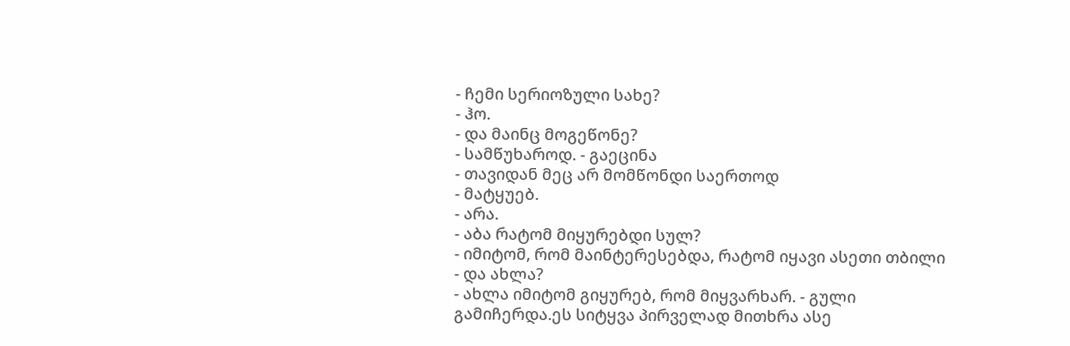- ჩემი სერიოზული სახე?
- ჰო.
- და მაინც მოგეწონე?
- სამწუხაროდ. - გაეცინა
- თავიდან მეც არ მომწონდი საერთოდ
- მატყუებ.
- არა.
- აბა რატომ მიყურებდი სულ?
- იმიტომ, რომ მაინტერესებდა, რატომ იყავი ასეთი თბილი
- და ახლა?
- ახლა იმიტომ გიყურებ, რომ მიყვარხარ. - გული გამიჩერდა.ეს სიტყვა პირველად მითხრა ასე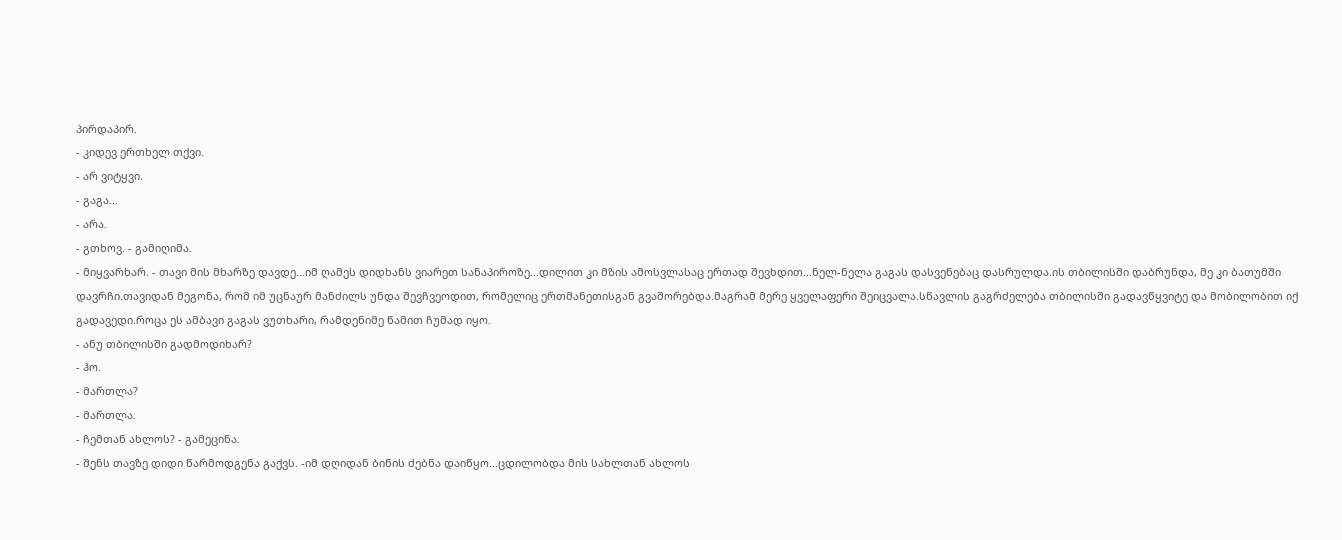პირდაპირ.
- კიდევ ერთხელ თქვი.
- არ ვიტყვი.
- გაგა...
- არა.
- გთხოვ. - გამიღიმა.
- მიყვარხარ. - თავი მის მხარზე დავდე...იმ ღამეს დიდხანს ვიარეთ სანაპიროზე...დილით კი მზის ამოსვლასაც ერთად შევხდით...ნელ-ნელა გაგას დასვენებაც დასრულდა.ის თბილისში დაბრუნდა, მე კი ბათუმში დავრჩი.თავიდან მეგონა, რომ იმ უცნაურ მანძილს უნდა შევჩვეოდით, რომელიც ერთმანეთისგან გვაშორებდა.მაგრამ მერე ყველაფერი შეიცვალა.სწავლის გაგრძელება თბილისში გადავწყვიტე და მობილობით იქ გადავედი.როცა ეს ამბავი გაგას ვუთხარი, რამდენიმე წამით ჩუმად იყო.
- ანუ თბილისში გადმოდიხარ?
- ჰო.
- მართლა?
- მართლა.
- ჩემთან ახლოს? - გამეცინა.
- შენს თავზე დიდი წარმოდგენა გაქვს. -იმ დღიდან ბინის ძებნა დაიწყო...ცდილობდა მის სახლთან ახლოს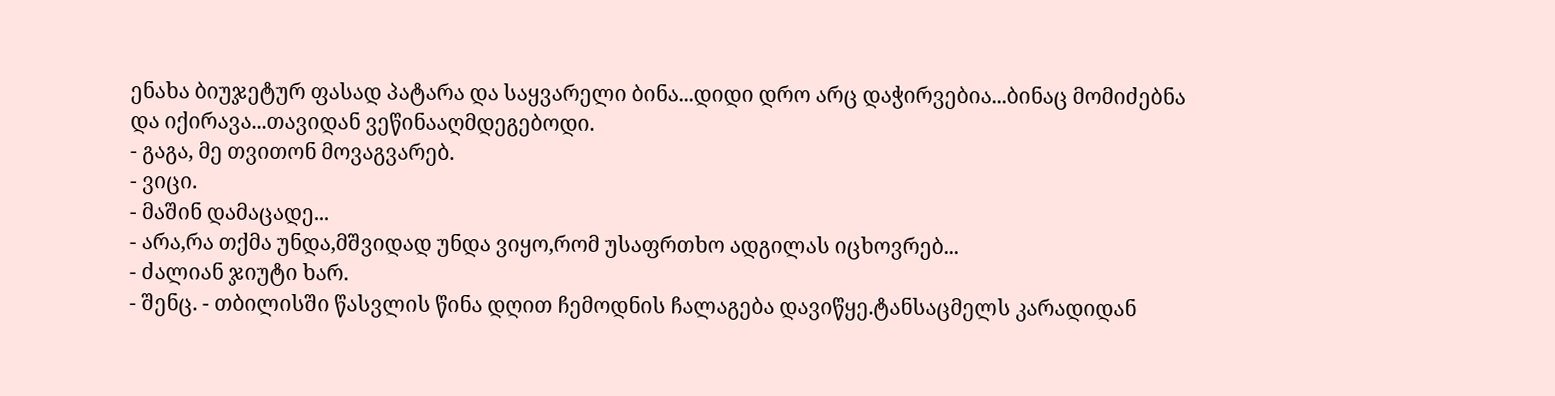ენახა ბიუჯეტურ ფასად პატარა და საყვარელი ბინა...დიდი დრო არც დაჭირვებია...ბინაც მომიძებნა და იქირავა...თავიდან ვეწინააღმდეგებოდი.
- გაგა, მე თვითონ მოვაგვარებ.
- ვიცი.
- მაშინ დამაცადე...
- არა,რა თქმა უნდა,მშვიდად უნდა ვიყო,რომ უსაფრთხო ადგილას იცხოვრებ...
- ძალიან ჯიუტი ხარ.
- შენც. - თბილისში წასვლის წინა დღით ჩემოდნის ჩალაგება დავიწყე.ტანსაცმელს კარადიდან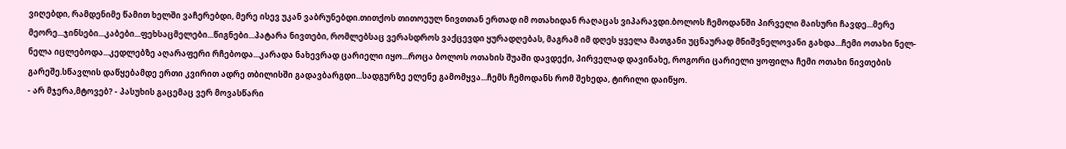ვიღებდი, რამდენიმე წამით ხელში ვაჩერებდი, მერე ისევ უკან ვაბრუნებდი.თითქოს თითოეულ ნივთთან ერთად იმ ოთახიდან რაღაცას ვიპარავდი.ბოლოს ჩემოდანში პირველი მაისური ჩავდე...მერე მეორე...ჯინსები...კაბები...ფეხსაცმელები...წიგნები...პატარა ნივთები, რომლებსაც ვერასდროს ვაქცევდი ყურადღებას, მაგრამ იმ დღეს ყველა მათგანი უცნაურად მნიშვნელოვანი გახდა...ჩემი ოთახი ნელ-ნელა იცლებოდა...კედლებზე აღარაფერი რჩებოდა...კარადა ნახევრად ცარიელი იყო...როცა ბოლოს ოთახის შუაში დავდექი, პირველად დავინახე, როგორი ცარიელი ყოფილა ჩემი ოთახი ნივთების გარეშე.სწავლის დაწყებამდე ერთი კვირით ადრე თბილისში გადავბარგდი...სადგურზე ელენე გამომყვა...ჩემს ჩემოდანს რომ შეხედა, ტირილი დაიწყო.
- არ მჯერა,მტოვებ? - პასუხის გაცემაც ვერ მოვასწარი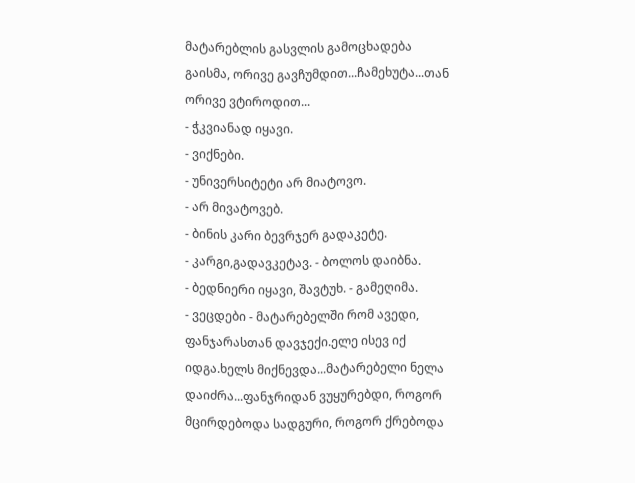მატარებლის გასვლის გამოცხადება გაისმა, ორივე გავჩუმდით...ჩამეხუტა...თან ორივე ვტიროდით...
- ჭკვიანად იყავი.
- ვიქნები.
- უნივერსიტეტი არ მიატოვო.
- არ მივატოვებ.
- ბინის კარი ბევრჯერ გადაკეტე.
- კარგი,გადავკეტავ. - ბოლოს დაიბნა.
- ბედნიერი იყავი, შავტუხ. - გამეღიმა.
- ვეცდები - მატარებელში რომ ავედი, ფანჯარასთან დავჯექი.ელე ისევ იქ იდგა.ხელს მიქნევდა...მატარებელი ნელა დაიძრა...ფანჯრიდან ვუყურებდი, როგორ მცირდებოდა სადგური, როგორ ქრებოდა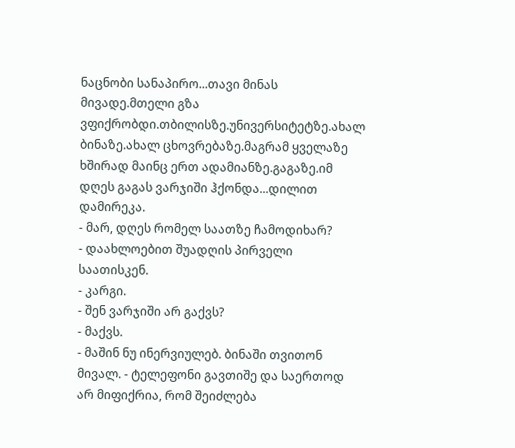ნაცნობი სანაპირო...თავი მინას მივადე.მთელი გზა ვფიქრობდი.თბილისზე.უნივერსიტეტზე.ახალ ბინაზე.ახალ ცხოვრებაზე.მაგრამ ყველაზე ხშირად მაინც ერთ ადამიანზე.გაგაზე.იმ დღეს გაგას ვარჯიში ჰქონდა...დილით დამირეკა.
- მარ, დღეს რომელ საათზე ჩამოდიხარ?
- დაახლოებით შუადღის პირველი საათისკენ.
- კარგი.
- შენ ვარჯიში არ გაქვს?
- მაქვს.
- მაშინ ნუ ინერვიულებ. ბინაში თვითონ მივალ. - ტელეფონი გავთიშე და საერთოდ არ მიფიქრია, რომ შეიძლება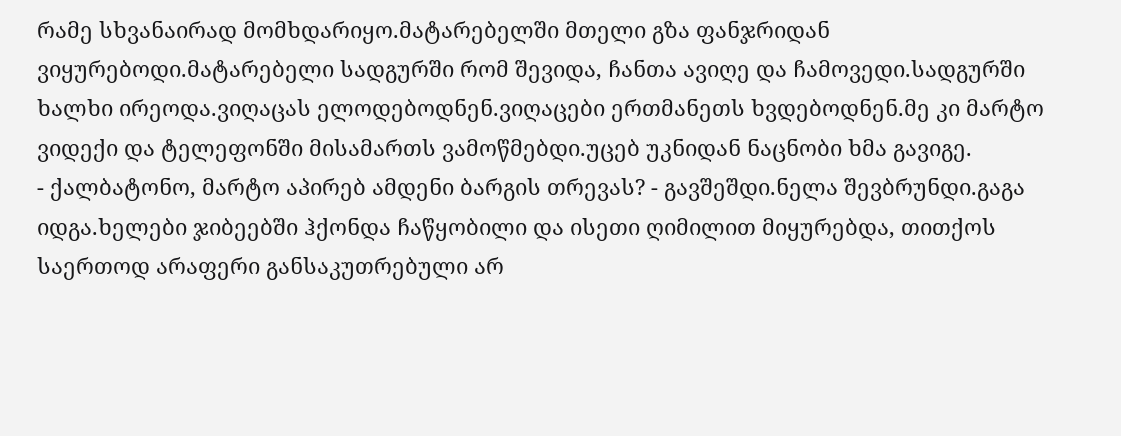რამე სხვანაირად მომხდარიყო.მატარებელში მთელი გზა ფანჯრიდან ვიყურებოდი.მატარებელი სადგურში რომ შევიდა, ჩანთა ავიღე და ჩამოვედი.სადგურში ხალხი ირეოდა.ვიღაცას ელოდებოდნენ.ვიღაცები ერთმანეთს ხვდებოდნენ.მე კი მარტო ვიდექი და ტელეფონში მისამართს ვამოწმებდი.უცებ უკნიდან ნაცნობი ხმა გავიგე.
- ქალბატონო, მარტო აპირებ ამდენი ბარგის თრევას? - გავშეშდი.ნელა შევბრუნდი.გაგა იდგა.ხელები ჯიბეებში ჰქონდა ჩაწყობილი და ისეთი ღიმილით მიყურებდა, თითქოს საერთოდ არაფერი განსაკუთრებული არ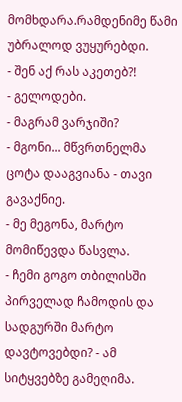მომხდარა.რამდენიმე წამი უბრალოდ ვუყურებდი.
- შენ აქ რას აკეთებ?!
- გელოდები.
- მაგრამ ვარჯიში?
- მგონი... მწვრთნელმა ცოტა დააგვიანა - თავი გავაქნიე.
- მე მეგონა, მარტო მომიწევდა წასვლა.
- ჩემი გოგო თბილისში პირველად ჩამოდის და სადგურში მარტო დავტოვებდი? - ამ სიტყვებზე გამეღიმა.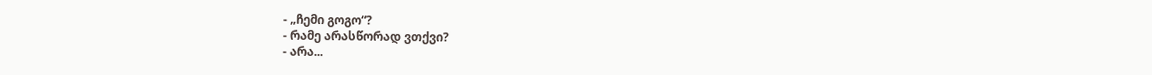- „ჩემი გოგო“?
- რამე არასწორად ვთქვი?
- არა...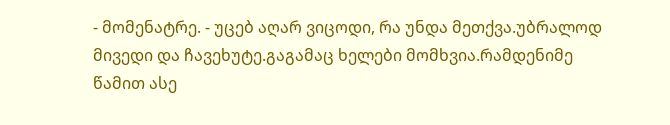- მომენატრე. - უცებ აღარ ვიცოდი, რა უნდა მეთქვა.უბრალოდ მივედი და ჩავეხუტე.გაგამაც ხელები მომხვია.რამდენიმე წამით ასე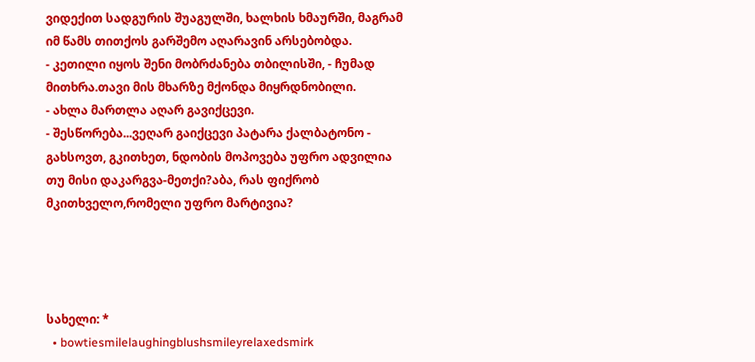ვიდექით სადგურის შუაგულში, ხალხის ხმაურში, მაგრამ იმ წამს თითქოს გარშემო აღარავინ არსებობდა.
- კეთილი იყოს შენი მობრძანება თბილისში, - ჩუმად მითხრა.თავი მის მხარზე მქონდა მიყრდნობილი.
- ახლა მართლა აღარ გავიქცევი.
- შესწორება...ვეღარ გაიქცევი პატარა ქალბატონო - გახსოვთ, გკითხეთ, ნდობის მოპოვება უფრო ადვილია თუ მისი დაკარგვა-მეთქი?აბა, რას ფიქრობ მკითხველო,რომელი უფრო მარტივია?




სახელი: *
  • bowtiesmilelaughingblushsmileyrelaxedsmirk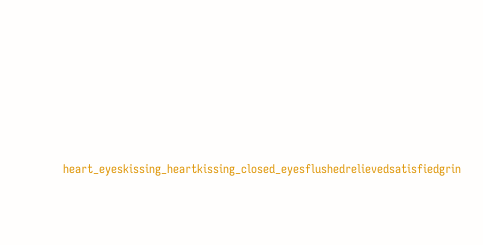heart_eyeskissing_heartkissing_closed_eyesflushedrelievedsatisfiedgrin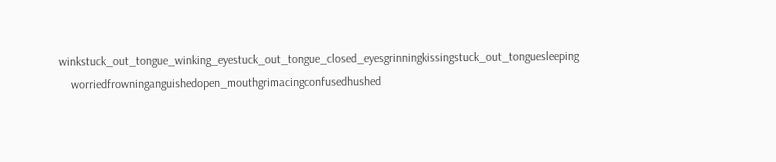winkstuck_out_tongue_winking_eyestuck_out_tongue_closed_eyesgrinningkissingstuck_out_tonguesleeping
    worriedfrowninganguishedopen_mouthgrimacingconfusedhushed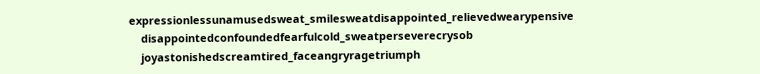expressionlessunamusedsweat_smilesweatdisappointed_relievedwearypensive
    disappointedconfoundedfearfulcold_sweatperseverecrysob
    joyastonishedscreamtired_faceangryragetriumph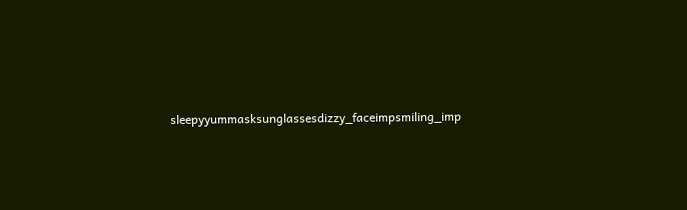sleepyyummasksunglassesdizzy_faceimpsmiling_imp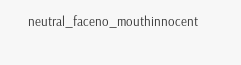neutral_faceno_mouthinnocent